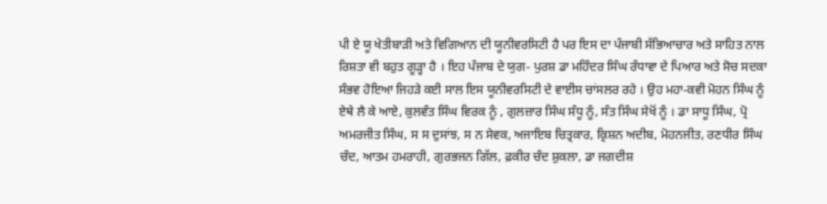ਪੀ ਏ ਯੂ ਖੇਤੀਬਾੜੀ ਅਤੇ ਵਿਗਿਆਨ ਦੀ ਯੂਨੀਵਰਸਿਟੀ ਹੈ ਪਰ ਇਸ ਦਾ ਪੰਜਾਬੀ ਸੱਭਿਆਚਾਰ ਅਤੇ ਸਾਹਿਤ ਨਾਲ ਰਿਸ਼ਤਾ ਵੀ ਬਹੁਤ ਗੂੜ੍ਹਾ ਹੈ । ਇਹ ਪੰਜਾਬ ਦੇ ਯੁਗ- ਪੁਰਸ਼ ਡਾ ਮਹਿੰਦਰ ਸਿੰਘ ਰੰਧਾਵਾ ਦੇ ਪਿਆਰ ਅਤੇ ਸੋਚ ਸਦਕਾ ਸੰਭਵ ਹੋਇਆ ਜਿਹੜੇ ਕਈ ਸਾਲ ਇਸ ਯੂਨੀਵਰਸਿਟੀ ਦੇ ਵਾਈਸ ਚਾਂਸਲਰ ਰਹੇ । ਉਹ ਮਹਾ-ਕਵੀ ਮੋਹਨ ਸਿੰਘ ਨੂੰ ਏਥੇ ਲੈ ਕੇ ਆਏ, ਕੁਲਵੰਤ ਸਿੰਘ ਵਿਰਕ ਨੂੰ , ਗੁਲਜ਼ਾਰ ਸਿੰਘ ਸੰਧੂ ਨੂੰ, ਸੰਤ ਸਿੰਘ ਸੇਖੋਂ ਨੂੰ । ਡਾ ਸਾਧੂ ਸਿੰਘ, ਪ੍ਰੋ ਅਮਰਜੀਤ ਸਿੰਘ, ਸ ਸ ਦੁਸਾਂਝ, ਸ ਨ ਸੇਵਕ, ਅਜਾਇਬ ਚਿਤ੍ਰਕਾਰ, ਕ੍ਰਿਸ਼ਨ ਅਦੀਬ, ਮੋਹਨਜੀਤ, ਰਣਧੀਰ ਸਿੰਘ ਚੰਦ, ਆਤਮ ਹਮਰਾਹੀ, ਗੁਰਭਜਨ ਗਿੱਲ, ਫ਼ਕੀਰ ਚੰਦ ਸ਼ੁਕਲਾ, ਡਾ ਜਗਦੀਸ਼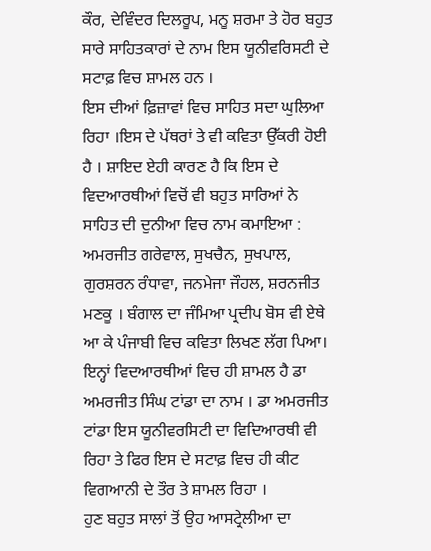ਕੌਰ, ਦੇਵਿੰਦਰ ਦਿਲਰੂਪ, ਮਨੂ ਸ਼ਰਮਾ ਤੇ ਹੋਰ ਬਹੁਤ ਸਾਰੇ ਸਾਹਿਤਕਾਰਾਂ ਦੇ ਨਾਮ ਇਸ ਯੂਨੀਵਰਿਸਟੀ ਦੇ ਸਟਾਫ਼ ਵਿਚ ਸ਼ਾਮਲ ਹਨ ।
ਇਸ ਦੀਆਂ ਫ਼ਿਜ਼ਾਵਾਂ ਵਿਚ ਸਾਹਿਤ ਸਦਾ ਘੁਲਿਆ ਰਿਹਾ ।ਇਸ ਦੇ ਪੱਥਰਾਂ ਤੇ ਵੀ ਕਵਿਤਾ ਉੱਕਰੀ ਹੋਈ ਹੈ । ਸ਼ਾਇਦ ਏਹੀ ਕਾਰਣ ਹੈ ਕਿ ਇਸ ਦੇ ਵਿਦਆਰਥੀਆਂ ਵਿਚੋਂ ਵੀ ਬਹੁਤ ਸਾਰਿਆਂ ਨੇ ਸਾਹਿਤ ਦੀ ਦੁਨੀਆ ਵਿਚ ਨਾਮ ਕਮਾਇਆ : ਅਮਰਜੀਤ ਗਰੇਵਾਲ, ਸੁਖਚੈਨ, ਸੁਖਪਾਲ, ਗੁਰਸ਼ਰਨ ਰੰਧਾਵਾ, ਜਨਮੇਜਾ ਜੌਹਲ, ਸ਼ਰਨਜੀਤ ਮਣਕੂ । ਬੰਗਾਲ ਦਾ ਜੰਮਿਆ ਪ੍ਰਦੀਪ ਬੋਸ ਵੀ ਏਥੇ ਆ ਕੇ ਪੰਜਾਬੀ ਵਿਚ ਕਵਿਤਾ ਲਿਖਣ ਲੱਗ ਪਿਆ।
ਇਨ੍ਹਾਂ ਵਿਦਆਰਥੀਆਂ ਵਿਚ ਹੀ ਸ਼ਾਮਲ ਹੈ ਡਾ ਅਮਰਜੀਤ ਸਿੰਘ ਟਾਂਡਾ ਦਾ ਨਾਮ । ਡਾ ਅਮਰਜੀਤ ਟਾਂਡਾ ਇਸ ਯੂਨੀਵਰਸਿਟੀ ਦਾ ਵਿਦਿਆਰਥੀ ਵੀ ਰਿਹਾ ਤੇ ਫਿਰ ਇਸ ਦੇ ਸਟਾਫ਼ ਵਿਚ ਹੀ ਕੀਟ ਵਿਗਆਨੀ ਦੇ ਤੌਰ ਤੇ ਸ਼ਾਮਲ ਰਿਹਾ ।
ਹੁਣ ਬਹੁਤ ਸਾਲਾਂ ਤੋਂ ਉਹ ਆਸਟ੍ਰੇਲੀਆ ਦਾ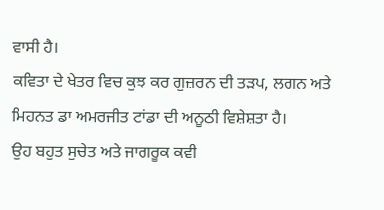ਵਾਸੀ ਹੈ।
ਕਵਿਤਾ ਦੇ ਖੇਤਰ ਵਿਚ ਕੁਝ ਕਰ ਗੁਜ਼ਰਨ ਦੀ ਤੜਪ, ਲਗਨ ਅਤੇ ਮਿਹਨਤ ਡਾ ਅਮਰਜੀਤ ਟਾਂਡਾ ਦੀ ਅਨੂਠੀ ਵਿਸ਼ੇਸ਼ਤਾ ਹੈ।
ਉਹ ਬਹੁਤ ਸੁਚੇਤ ਅਤੇ ਜਾਗਰੂਕ ਕਵੀ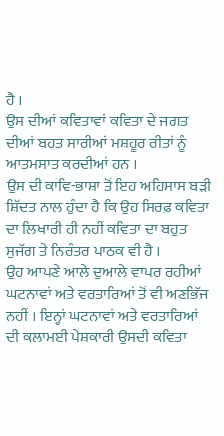ਹੈ ।
ਉਸ ਦੀਆਂ ਕਵਿਤਾਵਾਂ ਕਵਿਤਾ ਦੇ ਜਗਤ ਦੀਆਂ ਬਹਤ ਸਾਰੀਆਂ ਮਸ਼ਹੂਰ ਰੀਤਾਂ ਨੂੰ ਆਤਮਸਾਤ ਕਰਦੀਆਂ ਹਨ ।
ਉਸ ਦੀ ਕਾਵਿ-ਭਾਸ਼ਾ ਤੋਂ ਇਹ ਅਹਿਸਾਸ ਬੜੀ ਸ਼ਿੱਦਤ ਨਾਲ ਹੁੰਦਾ ਹੈ ਕਿ ਉਹ ਸਿਰਫ਼ ਕਵਿਤਾ ਦਾ ਲਿਖਾਰੀ ਹੀ ਨਹੀਂ ਕਵਿਤਾ ਦਾ ਬਹੁਤ ਸੁਜੱਗ ਤੇ ਨਿਰੰਤਰ ਪਾਠਕ ਵੀ ਹੈ ।
ਉਹ ਆਪਣੇ ਆਲੇ ਦੁਆਲੇ ਵਾਪਰ ਰਹੀਆਂ ਘਟਨਾਵਾਂ ਅਤੇ ਵਰਤਾਰਿਆਂ ਤੋਂ ਵੀ ਅਣਭਿੱਜ ਨਹੀਂ । ਇਨ੍ਹਾਂ ਘਟਨਾਵਾਂ ਅਤੇ ਵਰਤਾਰਿਆਂ ਦੀ ਕਲਾਮਈ ਪੇਸ਼ਕਾਰੀ ਉਸਦੀ ਕਵਿਤਾ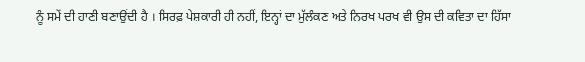ਨੂੰ ਸਮੇਂ ਦੀ ਹਾਣੀ ਬਣਾਉਂਦੀ ਹੈ । ਸਿਰਫ਼ ਪੇਸ਼ਕਾਰੀ ਹੀ ਨਹੀਂ, ਇਨ੍ਹਾਂ ਦਾ ਮੁੱਲੰਕਣ ਅਤੇ ਨਿਰਖ ਪਰਖ ਵੀ ਉਸ ਦੀ ਕਵਿਤਾ ਦਾ ਹਿੱਸਾ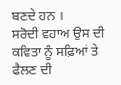ਬਣਦੇ ਹਨ ।
ਸਰੋਦੀ ਵਹਾਅ ਉਸ ਦੀ ਕਵਿਤਾ ਨੂੰ ਸਫ਼ਿਆਂ ਤੇ ਫੈਲਣ ਦੀ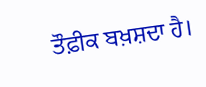ਤੌਫ਼ੀਕ ਬਖ਼ਸ਼ਦਾ ਹੈ।